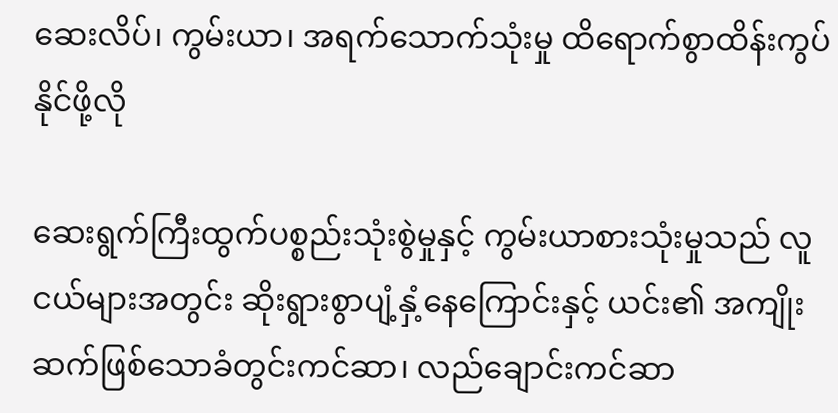ဆေးလိပ်၊ ကွမ်းယာ၊ အရက်သောက်သုံးမှု ထိရောက်စွာထိန်းကွပ်နိုင်ဖို့လို

ဆေးရွက်ကြီးထွက်ပစ္စည်းသုံးစွဲမှုနှင့် ကွမ်းယာစားသုံးမှုသည် လူငယ်များအတွင်း ဆိုးရွားစွာပျံ့နှံ့နေကြောင်းနှင့် ယင်း၏ အကျိုးဆက်ဖြစ်သောခံတွင်းကင်ဆာ၊ လည်ချောင်းကင်ဆာ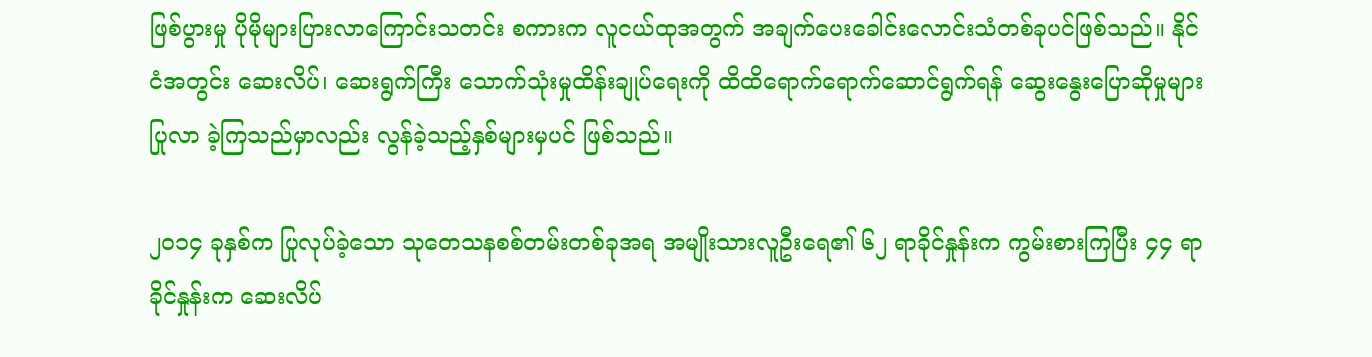ဖြစ်ပွားမှု ပိုမိုများပြားလာကြောင်းသတင်း စကားက လူငယ်ထုအတွက် အချက်ပေးခေါင်းလောင်းသံတစ်ခုပင်ဖြစ်သည်။ နိုင်ငံအတွင်း ဆေးလိပ်၊ ဆေးရွက်ကြီး သောက်သုံးမှုထိန်းချုပ်ရေးကို ထိထိရောက်ရောက်ဆောင်ရွက်ရန် ဆွေးနွေးပြောဆိုမှုများပြုလာ ခဲ့ကြသည်မှာလည်း လွန်ခဲ့သည့်နှစ်များမှပင် ဖြစ်သည်။

၂၀၁၄ ခုနှစ်က ပြုလုပ်ခဲ့သော သုတေသနစစ်တမ်းတစ်ခုအရ အမျိုးသားလူဦးရေ၏ ၆၂ ရာခိုင်နှုန်းက ကွမ်းစားကြပြီး ၄၄ ရာခိုင်နှုန်းက ဆေးလိပ်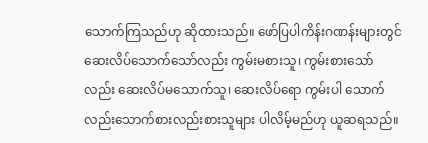သောက်ကြသည်ဟု ဆိုထားသည်။ ဖော်ပြပါကိန်းဂဏန်းများတွင် ဆေးလိပ်သောက်သော်လည်း ကွမ်းမစားသူ၊ ကွမ်းစားသော်လည်း ဆေးလိပ်မသောက်သူ၊ ဆေးလိပ်ရော ကွမ်းပါ သောက်လည်းသောက်စားလည်းစားသူများ ပါလိမ့်မည်ဟု ယူဆရသည်။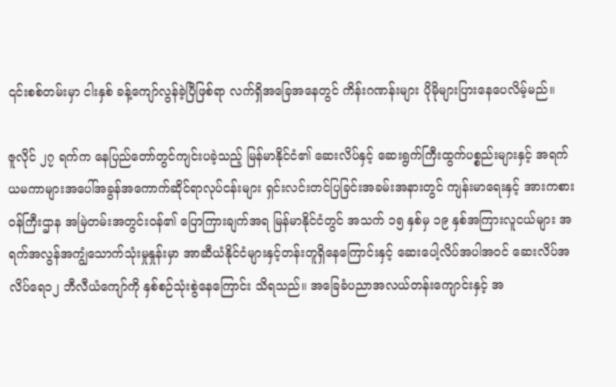၎င်းစစ်တမ်းမှာ ငါးနှစ် ခန့်ကျော်လွန်ခဲ့ပြီဖြစ်ရာ လက်ရှိအခြေအနေတွင် ကိန်းဂဏန်းများ ပိုမိုများပြားနေပေလိမ့်မည်။

ဇူလိုင် ၂၇ ရက်က နေပြည်တော်တွင်ကျင်းပခဲ့သည့် မြန်မာနိုင်ငံ၏ ဆေးလိပ်နှင့် ဆေးရွက်ကြီးထွက်ပစ္စည်းများနှင့် အရက်ယမကာများအပေါ်အခွန်အကောက်ဆိုင်ရာလုပ်ငန်းများ ရှင်းလင်းတင်ပြခြင်းအခမ်းအနားတွင် ကျန်းမာရေးနှင့် အားကစားဝန်ကြီးဌာန အမြဲတမ်းအတွင်းဝန်၏ ပြောကြားချက်အရ မြန်မာနိုင်ငံတွင် အသက် ၁၅ နှစ်မှ ၁၉ နှစ်အကြားလူငယ်များ အရက်အလွန်အကျွံသောက်သုံးမှုနှုန်းမှာ အာဆီယံနိုင်ငံများနှင့်တန်းတူရှိနေကြောင်းနှင့် ဆေးပေါ့လိပ်အပါအဝင် ဆေးလိပ်အလိပ်ရေ၁၂ ဘီလီယံကျော်ကို နှစ်စဉ်သုံးစွဲနေကြောင်း သိရသည်။ အခြေခံပညာအလယ်တန်းကျောင်းနှင့် အ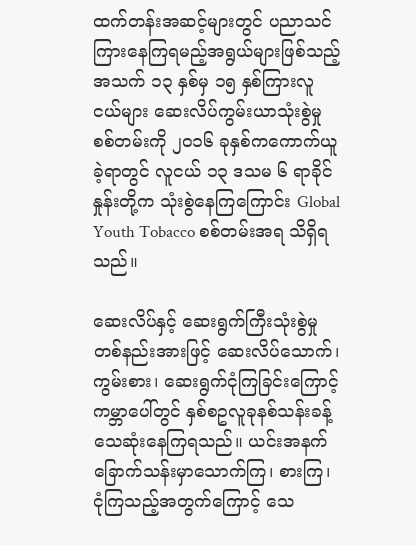ထက်တန်းအဆင့်များတွင် ပညာသင်ကြားနေကြရမည့်အရွယ်များဖြစ်သည့် အသက် ၁၃ နှစ်မှ ၁၅ နှစ်ကြားလူငယ်များ ဆေးလိပ်ကွမ်းယာသုံးစွဲမှုစစ်တမ်းကို ၂၀၁၆ ခုနှစ်ကကောက်ယူခဲ့ရာတွင် လူငယ် ၁၃ ဒသမ ၆ ရာခိုင်နှုန်းတို့က သုံးစွဲနေကြကြောင်း Global Youth Tobacco စစ်တမ်းအရ သိရှိရသည်။

ဆေးလိပ်နှင့် ဆေးရွက်ကြီးသုံးစွဲမှု တစ်နည်းအားဖြင့် ဆေးလိပ်သောက်၊ ကွမ်းစား၊ ဆေးရွက်ငုံကြခြင်းကြောင့် ကမ္ဘာပေါ်တွင် နှစ်စဥလူခုနစ်သန်းခန့် သေဆုံးနေကြရသည်။ ယင်းအနက် ခြောက်သန်းမှာသောက်ကြ၊ စားကြ၊ ငုံကြသည့်အတွက်ကြောင့် သေ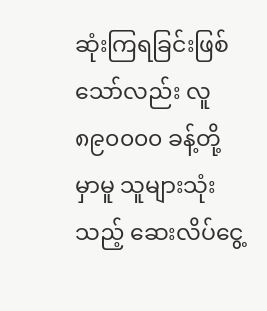ဆုံးကြရခြင်းဖြစ်သော်လည်း လူ ၈၉၀၀၀၀ ခန့်တို့မှာမူ သူများသုံးသည့် ဆေးလိပ်ငွေ့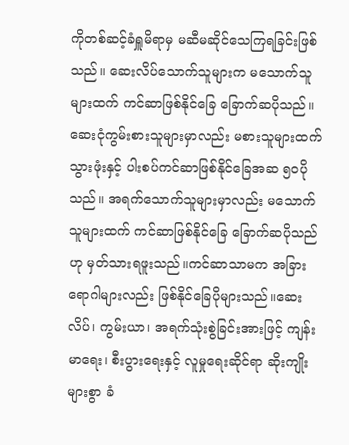ကိုတစ်ဆင့်ခံရှူမိရာမှ မဆီမဆိုင်သေကြရခြင်းဖြစ်သည်။ ဆေးလိပ်သောက်သူများက မသောက်သူများထက် ကင်ဆာဖြစ်နိုင်ခြေ ခြောက်ဆပိုသည်။ဆေးငုံကွမ်းစားသူများမှာလည်း မစားသူများထက် သွားဖုံးနှင့် ပါးစပ်ကင်ဆာဖြစ်နိုင်ခြေအဆ ၅၀ပိုသည်။ အရက်သောက်သူများမှာလည်း မသောက်သူများထက် ကင်ဆာဖြစ်နိုင်ခြေ ခြောက်ဆပိုသည်ဟု မှတ်သားရဖူးသည်။ကင်ဆာသာမက အခြားရောဂါများလည်း ဖြစ်နိုင်ခြေပိုများသည်။ဆေးလိပ်၊ ကွမ်းယာ၊ အရက်သုံးစွဲခြင်းအားဖြင့် ကျန်းမာရေး၊ စီးပွားရေးနှင့် လူမှုရေးဆိုင်ရာ ဆိုးကျိုးများစွာ ခံ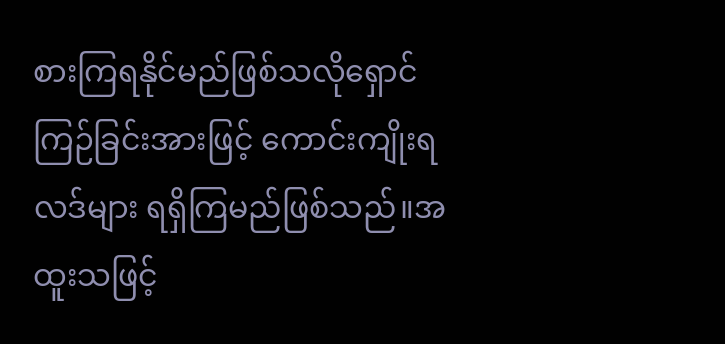စားကြရနိုင်မည်ဖြစ်သလိုရှောင်ကြဉ်ခြင်းအားဖြင့် ကောင်းကျိုးရလဒ်များ ရရှိကြမည်ဖြစ်သည်။အထူးသဖြင့်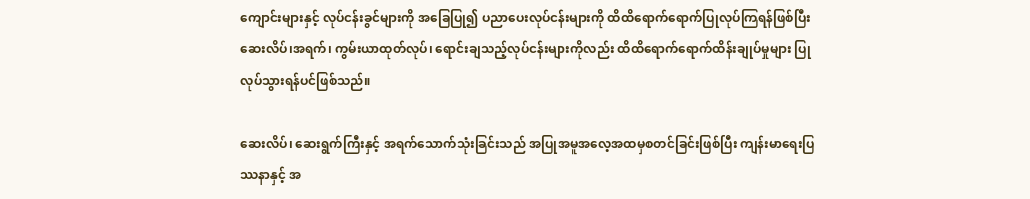ကျောင်းများနှင့် လုပ်ငန်းခွင်များကို အခြေပြု၍ ပညာပေးလုပ်ငန်းများကို ထိထိရောက်ရောက်ပြုလုပ်ကြရန်ဖြစ်ပြီး ဆေးလိပ်၊အရက်၊ ကွမ်းယာထုတ်လုပ်၊ ရောင်းချသည့်လုပ်ငန်းများကိုလည်း ထိထိရောက်ရောက်ထိန်းချုပ်မှုများ ပြုလုပ်သွားရန်ပင်ဖြစ်သည်။

ဆေးလိပ်၊ ဆေးရွက်ကြီးနှင့် အရက်သောက်သုံးခြင်းသည် အပြုအမူအလေ့အထမှစတင်ခြင်းဖြစ်ပြီး ကျန်းမာရေးပြဿနာနှင့် အ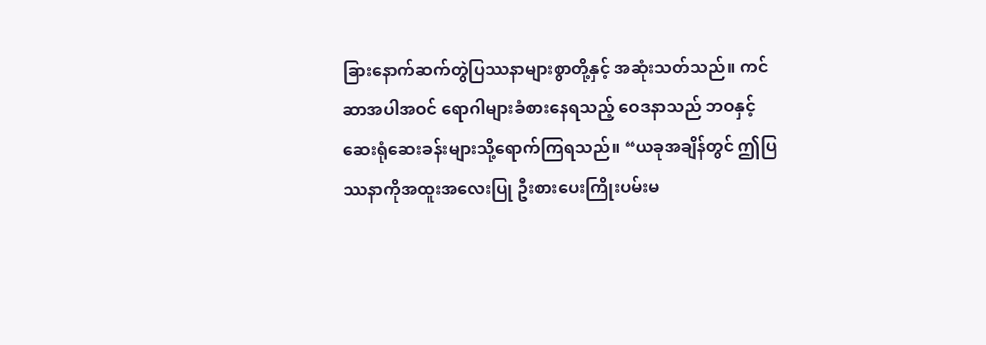ခြားနောက်ဆက်တွဲပြဿနာများစွာတို့နှင့် အဆုံးသတ်သည်။ ကင်ဆာအပါအဝင် ရောဂါများခံစားနေရသည့် ဝေဒနာသည် ဘဝနှင့်ဆေးရုံဆေးခန်းများသို့ရောက်ကြရသည်။ “ယခုအချိန်တွင် ဤပြဿနာကိုအထူးအလေးပြု ဦးစားပေးကြိုးပမ်းမ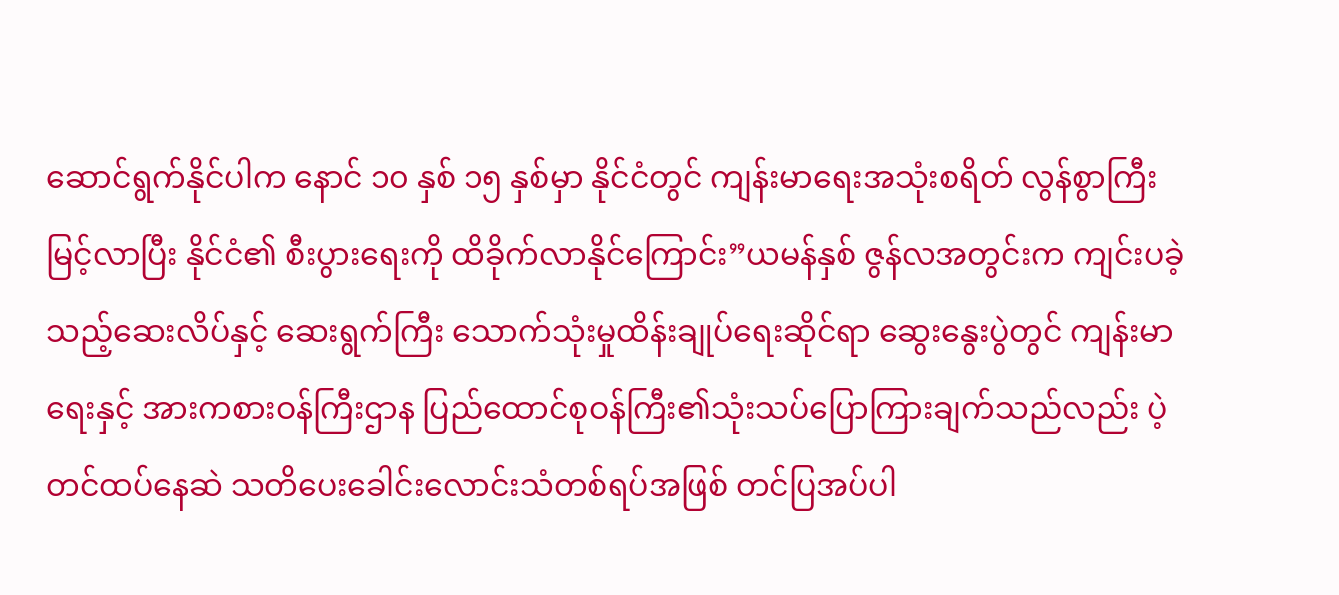ဆောင်ရွက်နိုင်ပါက နောင် ၁၀ နှစ် ၁၅ နှစ်မှာ နိုင်ငံတွင် ကျန်းမာရေးအသုံးစရိတ် လွန်စွာကြီးမြင့်လာပြီး နိုင်ငံ၏ စီးပွားရေးကို ထိခိုက်လာနိုင်ကြောင်း”ယမန်နှစ် ဇွန်လအတွင်းက ကျင်းပခဲ့သည့်ဆေးလိပ်နှင့် ဆေးရွက်ကြီး သောက်သုံးမှုထိန်းချုပ်ရေးဆိုင်ရာ ဆွေးနွေးပွဲတွင် ကျန်းမာရေးနှင့် အားကစားဝန်ကြီးဌာန ပြည်ထောင်စုဝန်ကြီး၏သုံးသပ်ပြောကြားချက်သည်လည်း ပဲ့တင်ထပ်နေဆဲ သတိပေးခေါင်းလောင်းသံတစ်ရပ်အဖြစ် တင်ပြအပ်ပါ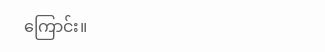ကြောင်း။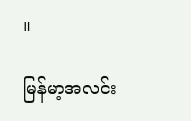။

မြန်မာ့အလင်း